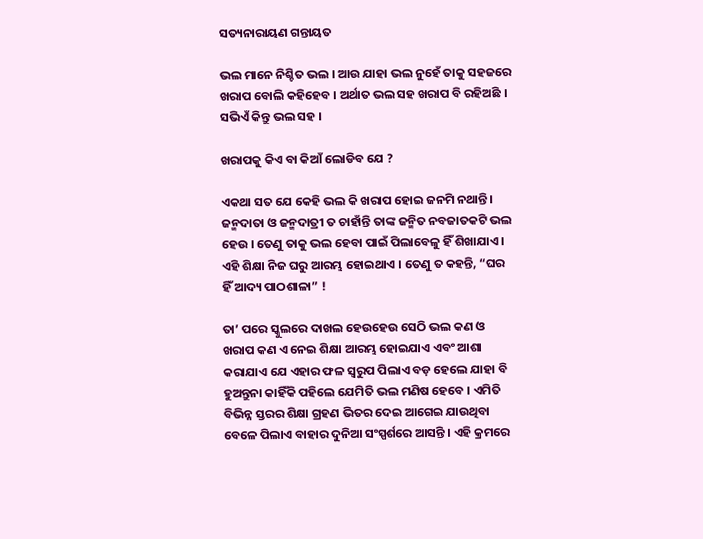ସତ୍ୟନାରାୟଣ ଗନ୍ତାୟତ

ଭଲ ମାନେ ନିଶ୍ଚିତ ଭଲ । ଆଉ ଯାହା ଭଲ ନୁହେଁ ତାକୁ ସହଜରେ ଖରାପ ବୋଲି କହିହେବ । ଅର୍ଥାତ ଭଲ ସହ ଖରାପ ବି ରହିଅଛି । ସଭିଏଁ କିନ୍ତୁ ଭଲ ସହ ।

ଖରାପକୁ କିଏ ବା କିଆଁ ଲୋଡିବ ଯେ ?

ଏକଥା ସତ ଯେ କେହି ଭଲ କି ଖରାପ ହୋଇ ଜନମି ନଥାନ୍ତି । ଜନ୍ମଦାତା ଓ ଜନ୍ମଦାତ୍ରୀ ତ ଚାହାଁନ୍ତି ତାଙ୍କ ଜନ୍ମିତ ନବଜାତକଟି ଭଲ ହେଉ । ତେଣୁ ତାକୁ ଭଲ ହେବା ପାଇଁ ପିଲାବେଳୁ ହିଁ ଶିଖାଯାଏ । ଏହି ଶିକ୍ଷା ନିଜ ଘରୁ ଆରମ୍ଭ ହୋଇଥାଏ । ତେଣୁ ତ କହନ୍ତି, “ଘର ହିଁ ଆଦ୍ୟ ପାଠଶାଳା” !

ତା’ ପରେ ସ୍କୁଲରେ ଦାଖଲ ହେଉହେଉ ସେଠି ଭଲ କଣ ଓ ଖରାପ କଣ ଏ ନେଇ ଶିକ୍ଷା ଆରମ୍ଭ ହୋଇଯାଏ ଏବଂ ଆଶା କରାଯାଏ ଯେ ଏହାର ଫଳ ସ୍ଵରୁପ ପିଲାଏ ବଡ଼ ହେଲେ ଯାହା ବି ହୁଅନ୍ତୁନା କାହିଁକି ପହିଲେ ଯେମିତି ଭଲ ମଣିଷ ହେବେ । ଏମିତି ବିଭିନ୍ନ ସ୍ତରର ଶିକ୍ଷା ଗ୍ରହଣ ଭିତର ଦେଇ ଆଗେଇ ଯାଉଥିବା ବେଳେ ପିଲାଏ ବାହାର ଦୁନିଆ ସଂସ୍ପର୍ଶରେ ଆସନ୍ତି । ଏହି କ୍ରମରେ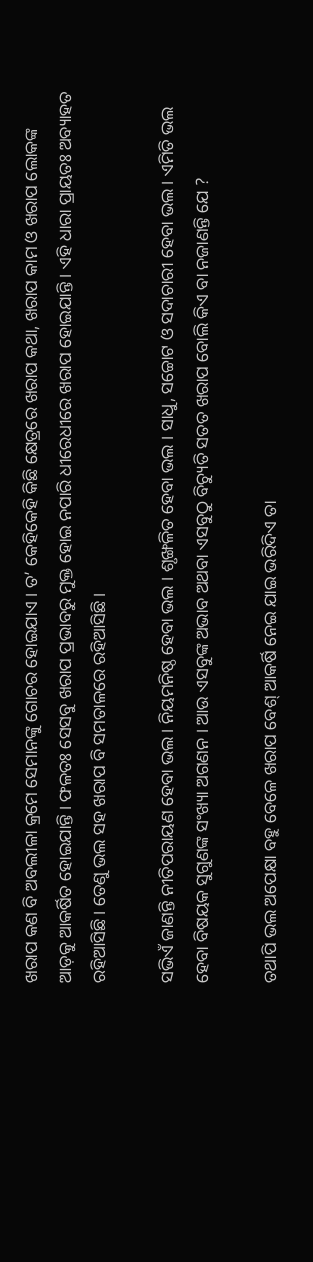ଖରାପ କଣ ବି ଅବଲୀଳା କ୍ରମେ ସେମାନଙ୍କୁ ଗୋଚର ହୋଇଯାଏ । ତ’ କେହିକେହି କିଛି କ୍ଷେତ୍ରରେ ଖରାପ କଥା, ଖରାପ କାମ ଓ ଖରାପ ଲୋକଙ୍କ ଆଡ଼କୁ ଆକର୍ଷିତ ହୋଇଯାନ୍ତି । ଫଳତଃ ସେସବୁ ଖରାପ ପ୍ରଭାବରୁ ମୁକ୍ତ ହୋଇ ନପାରି ଧୀରେଧୀରେ ଖରାପ ହୋଇଯାନ୍ତି । ଏହି ଧାରା ପ୍ରାୟତଃ ଅବ୍ୟାହତ ରହିଆସିଛି । ତେଣୁ ଭଲ ସହ ଖରାପ ବି ସମତାଳରେ ରହିଆସିଛି ।

ସଭିଏଁ ଜାଣନ୍ତି ନୀତିପରାୟଣ ହେବା ଭଲ । ନିୟମନିଷ୍ଠ ହେବା ଭଲ । ଶୃଙ୍ଖଳିତ ହେବା ଭଲ । ସାଧୁ, ସଚ୍ଚୋଟ ଓ ସଦାଚାରୀ ହେବା ଭଲ । ଏମିତି ଭଲ ହେବା ବିଷୟକ ସୁଗୁଣଙ୍କ ସଂଖ୍ୟା ଅଗଣନ । ଆଉ ଏସବୁଙ୍କ ଅଭାବ ଅଥବା ଏସବୁଠୁ ବିଚ୍ୟୁତି ସତତ ଖରାପ ବୋଲି କିଏ ବା ନଜାଣନ୍ତି ଯେ ?

ତଥାପି ଭଲ ଅପେକ୍ଷା ବହୁ ବେଳେ ଖରାପ ବେଶ୍ ଆକର୍ଷି ନେଇ ଯାଇ ଭରିଦିଏ ତା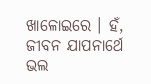ଖାଳୋଇରେ । ହଁ, ଜୀବନ ଯାପନାର୍ଥେ ଭଲ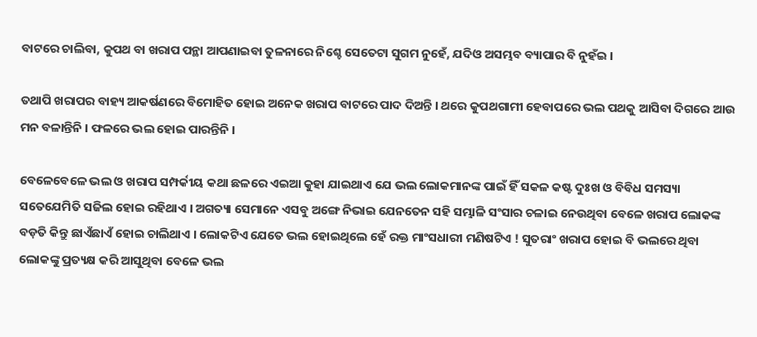ବାଟରେ ଚାଲିବା, କୁପଥ ବା ଖରାପ ପନ୍ଥା ଆପଣାଇବା ତୁଳନାରେ ନିଶ୍ଚେ ସେତେଟା ସୁଗମ ନୁହେଁ, ଯଦିଓ ଅସମ୍ଭବ ବ୍ୟାପାର ବି ନୁହଁଇ ।

ତଥାପି ଖରାପର ବାହ୍ୟ ଆକର୍ଷଣରେ ବିମୋହିତ ହୋଇ ଅନେକ ଖରାପ ବାଟରେ ପାଦ ଦିଅନ୍ତି । ଥରେ କୁପଥଗାମୀ ହେବାପରେ ଭଲ ପଥକୁ ଆସିବା ଦିଗରେ ଆଉ ମନ ବଳାନ୍ତିନି । ଫଳରେ ଭଲ ହୋଇ ପାରନ୍ତିନି ।

ବେଳେବେଳେ ଭଲ ଓ ଖରାପ ସମ୍ପର୍କୀୟ କଥା ଛଳରେ ଏଇଆ କୁହା ଯାଇଥାଏ ଯେ ଭଲ ଲୋକମାନଙ୍କ ପାଇଁ ହିଁ ସକଳ କଷ୍ଟ ଦୁଃଖ ଓ ବିବିଧ ସମସ୍ୟା ସତେଯେମିତି ସଜିଲ ହୋଇ ରହିଥାଏ । ଅଗତ୍ୟା ସେମାନେ ଏସବୁ ଅଙ୍ଗେ ନିଭାଇ ଯେନତେନ ସହି ସମ୍ଭାଳି ସଂସାର ଚଳାଇ ନେଉଥିବା ବେଳେ ଖରାପ ଲୋକଙ୍କ ବଡ଼ତି କିନ୍ତୁ ଛାଏଁଛାଏଁ ହୋଇ ଚାଲିଥାଏ । ଲୋକଟିଏ ଯେତେ ଭଲ ହୋଇଥିଲେ ହେଁ ରକ୍ତ ମାଂସଧାରୀ ମଣିଷଟିଏ ! ସୁତରାଂ ଖରାପ ହୋଇ ବି ଭଲରେ ଥିବା ଲୋକଙ୍କୁ ପ୍ରତ୍ୟକ୍ଷ କରି ଆସୁଥିବା ବେଳେ ଭଲ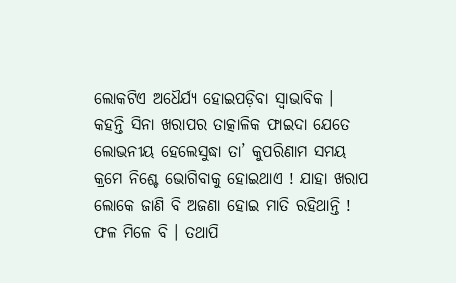ଲୋକଟିଏ ଅଧୈର୍ଯ୍ୟ ହୋଇପଡ଼ିବା ସ୍ୱାଭାବିକ । କହନ୍ତି ସିନା ଖରାପର ତାତ୍କାଳିକ ଫାଇଦା ଯେତେ ଲୋଭନୀୟ ହେଲେସୁଦ୍ଧା ତା’ କୁପରିଣାମ ସମୟ କ୍ରମେ ନିଶ୍ଚେ ଭୋଗିବାକୁ ହୋଇଥାଏ ! ଯାହା ଖରାପ ଲୋକେ ଜାଣି ବି ଅଜଣା ହୋଇ ମାତି ରହିଥାନ୍ତି ! ଫଳ ମିଳେ ବି । ତଥାପି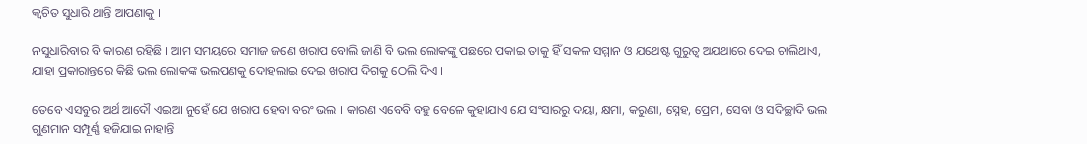କ୍ୱଚିତ ସୁଧାରି ଥାନ୍ତି ଆପଣାକୁ ।

ନସୁଧାରିବାର ବି କାରଣ ରହିଛି । ଆମ ସମୟରେ ସମାଜ ଜଣେ ଖରାପ ବୋଲି ଜାଣି ବି ଭଲ ଲୋକଙ୍କୁ ପଛରେ ପକାଇ ତାକୁ ହିଁ ସକଳ ସମ୍ମାନ ଓ ଯଥେଷ୍ଟ ଗୁରୁତ୍ୱ ଅଯଥାରେ ଦେଇ ଚାଲିଥାଏ, ଯାହା ପ୍ରକାରାନ୍ତରେ କିଛି ଭଲ ଲୋକଙ୍କ ଭଲପଣକୁ ଦୋହଲାଇ ଦେଇ ଖରାପ ଦିଗକୁ ଠେଲି ଦିଏ ।

ତେବେ ଏସବୁର ଅର୍ଥ ଆଦୌ ଏଇଆ ନୁହେଁ ଯେ ଖରାପ ହେବା ବରଂ ଭଲ । କାରଣ ଏବେବି ବହୁ ବେଳେ କୁହାଯାଏ ଯେ ସଂସାରରୁ ଦୟା, କ୍ଷମା, କରୁଣା, ସ୍ନେହ, ପ୍ରେମ, ସେବା ଓ ସଦିଚ୍ଛାଦି ଭଲ ଗୁଣମାନ ସମ୍ପୂର୍ଣ୍ଣ ହଜିଯାଇ ନାହାନ୍ତି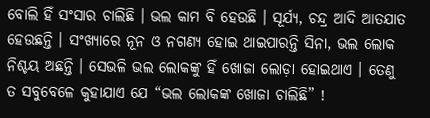ବୋଲି ହିଁ ସଂସାର ଚାଲିଛି । ଭଲ କାମ ବି ହେଉଛି । ସୂର୍ଯ୍ୟ, ଚନ୍ଦ୍ର ଆଦି ଆତଯାତ ହେଉଛନ୍ତି । ସଂଖ୍ୟାରେ ନୂନ ଓ ନଗଣ୍ୟ ହୋଇ ଥାଇପାରନ୍ତି ସିନା, ଭଲ ଲୋକ ନିଶ୍ଚୟ ଅଛନ୍ତି । ସେଭଳି ଭଲ ଲୋକଙ୍କୁ ହିଁ ଖୋଜା ଲୋଡ଼ା ହୋଇଥାଏ । ତେଣୁ ତ ସବୁବେଳେ କୁହାଯାଏ ଯେ “ଭଲ ଲୋକଙ୍କ ଖୋଜା ଚାଲିଛି” !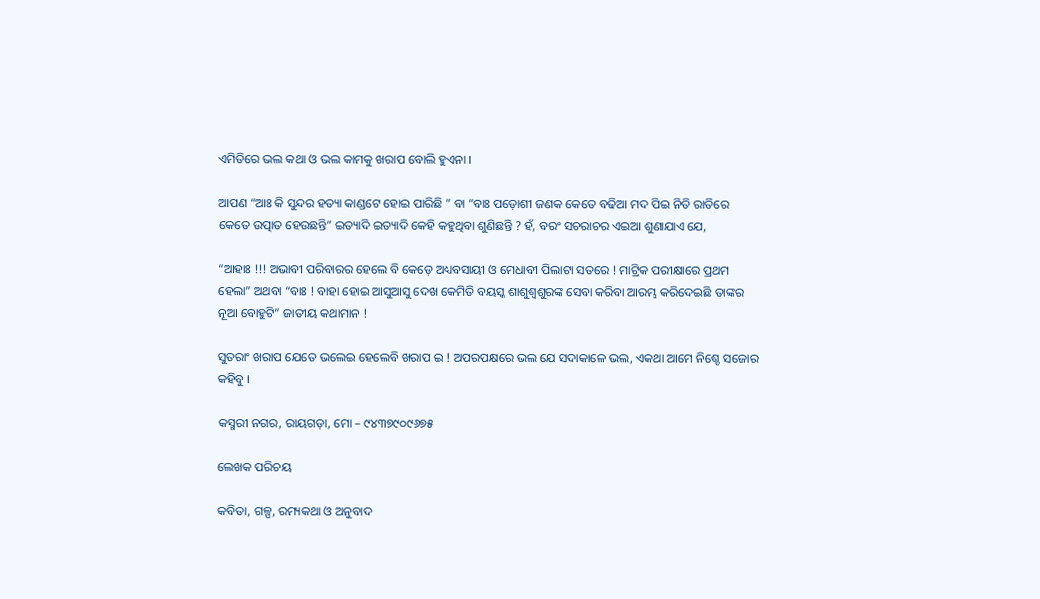ଏମିତିରେ ଭଲ କଥା ଓ ଭଲ କାମକୁ ଖରାପ ବୋଲି ହୁଏନା ।

ଆପଣ “ଆଃ କି ସୁନ୍ଦର ହତ୍ୟା କାଣ୍ଡଟେ ହୋଇ ପାରିଛି ” ବା “ବାଃ ପଡ଼ୋଶୀ ଜଣକ କେତେ ବଢିଆ ମଦ ପିଇ ନିତି ରାତିରେ କେତେ ଉତ୍ପାତ ହେଉଛନ୍ତି” ଇତ୍ୟାଦି ଇତ୍ୟାଦି କେହି କହୁଥିବା ଶୁଣିଛନ୍ତି ? ହଁ, ବରଂ ସଚରାଚର ଏଇଆ ଶୁଣାଯାଏ ଯେ,

“ଆହାଃ !!! ଅଭାବୀ ପରିବାରର ହେଲେ ବି କେଡ଼େ ଅଧ୍ୟବସାୟୀ ଓ ମେଧାବୀ ପିଲାଟା ସତରେ ! ମାଟ୍ରିକ ପରୀକ୍ଷାରେ ପ୍ରଥମ ହେଲା” ଅଥବା “ବାଃ ! ବାହା ହୋଇ ଆସୁଆସୁ ଦେଖ କେମିତି ବୟସ୍କ ଶାଶୁଶ୍ୱଶୁରଙ୍କ ସେବା କରିବା ଆରମ୍ଭ କରିଦେଇଛି ତାଙ୍କର ନୂଆ ବୋହୁଟି” ଜାତୀୟ କଥାମାନ !

ସୁତରାଂ ଖରାପ ଯେତେ ଭଲେଇ ହେଲେବି ଖରାପ ଇ ! ଅପରପକ୍ଷରେ ଭଲ ଯେ ସଦାକାଳେ ଭଲ, ଏକଥା ଆମେ ନିଶ୍ଚେ ସଜୋର କହିବୁ ।

କସ୍ମରୀ ନଗର, ରାୟଗଡ଼ା, ମୋ – ୯୪୩୭୯୦୯୬୭୫

ଲେଖକ ପରିଚୟ

କବିତା, ଗଳ୍ପ, ରମ୍ୟକଥା ଓ ଅନୁବାଦ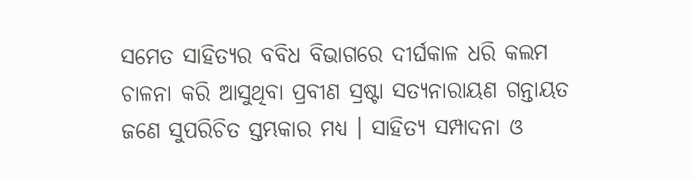ସମେତ ସାହିତ୍ୟର ବବିଧ ବିଭାଗରେ ଦୀର୍ଘକାଳ ଧରି କଲମ ଚାଳନା କରି ଆସୁଥିବା ପ୍ରବୀଣ ସ୍ରଷ୍ଟା ସତ୍ୟନାରାୟଣ ଗନ୍ତାୟତ ଜଣେ ସୁପରିଚିତ ସ୍ତମ୍ଭକାର ମଧ୍ୟ । ସାହିତ୍ୟ ସମ୍ପାଦନା ଓ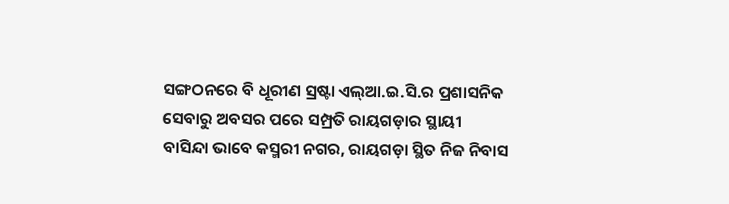ସଙ୍ଗଠନରେ ବି ଧୂରୀଣ ସ୍ରଷ୍ଟା ଏଲ୍ଆ.ଇ.ସି.ର ପ୍ରଶାସନିକ ସେବାରୁ ଅବସର ପରେ ସମ୍ପ୍ରତି ରାୟଗଡ଼ାର ସ୍ଥାୟୀ ବାସିନ୍ଦା ଭାବେ କସ୍ମରୀ ନଗର, ରାୟଗଡ଼ା ସ୍ଥିତ ନିଜ ନିବାସ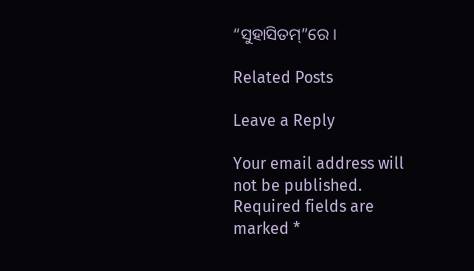“ସୁହାସିତମ୍”ରେ ।

Related Posts

Leave a Reply

Your email address will not be published. Required fields are marked *